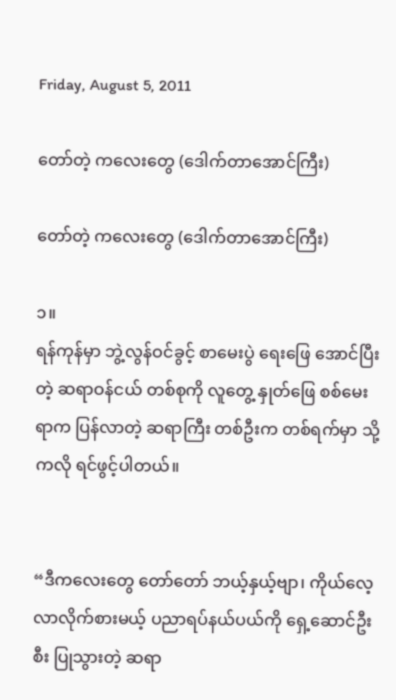Friday, August 5, 2011

တော်တဲ့ ကလေးတွေ (ဒေါက်တာအောင်ကြီး)

တော်တဲ့ ကလေးတွေ (ဒေါက်တာအောင်ကြီး)

၁။
ရန်ကုန်မှာ ဘွဲ့လွန်ဝင်ခွင့် စာမေးပွဲ ရေးဖြေ အောင်ပြီးတဲ့ ဆရာဝန်ငယ် တစ်စုကို လူတွေ့ နှုတ်ဖြေ စစ်မေးရာက ပြန်လာတဲ့ ဆရာကြီး တစ်ဦးက တစ်ရက်မှာ သို့ကလို ရင်ဖွင့်ပါတယ်။


“ဒီကလေးတွေ တော်တော် ဘယ့်နှယ့်ဗျာ၊ ကိုယ်လေ့လာလိုက်စားမယ့် ပညာရပ်နယ်ပယ်ကို ရှေ့ဆောင်ဦးစီး ပြုသွားတဲ့ ဆရာ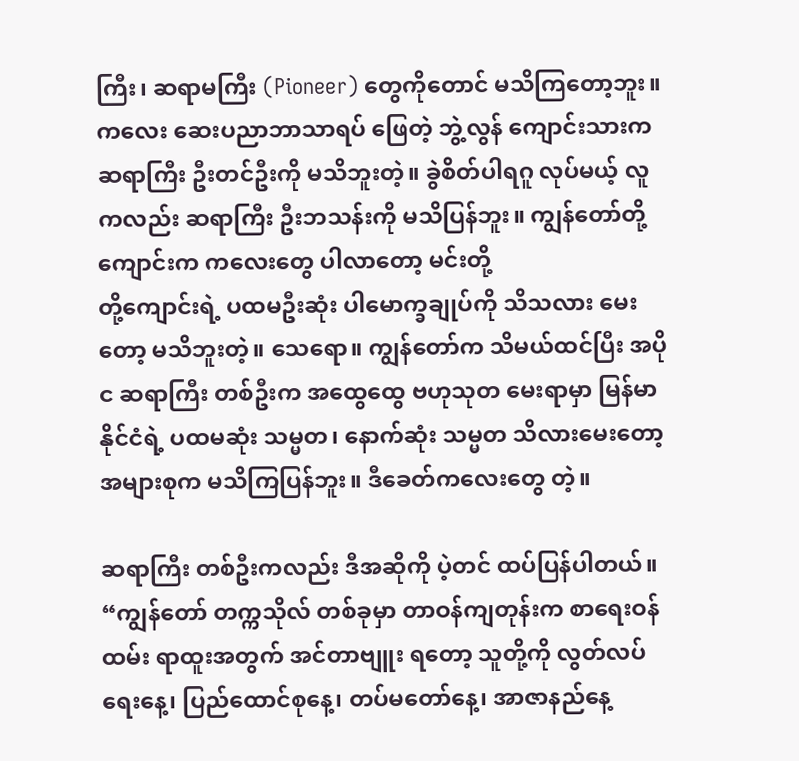ကြီး၊ ဆရာမကြီး (Pioneer) တွေကိုတောင် မသိကြတော့ဘူး။ ကလေး ဆေးပညာဘာသာရပ် ဖြေတဲ့ ဘွဲ့လွန် ကျောင်းသားက ဆရာကြီး ဦးတင်ဦးကို မသိဘူးတဲ့။ ခွဲစိတ်ပါရဂူ လုပ်မယ့် လူကလည်း ဆရာကြီး ဦးဘသန်းကို မသိပြန်ဘူး။ ကျွန်တော်တို့ကျောင်းက ကလေးတွေ ပါလာတော့ မင်းတို့
တို့ကျောင်းရဲ့ ပထမဦးဆုံး ပါမောက္ခချုပ်ကို သိသလား မေးတော့ မသိဘူးတဲ့။ သေရော။ ကျွန်တော်က သိမယ်ထင်ပြီး အပိုင ဆရာကြီး တစ်ဦးက အထွေထွေ ဗဟုသုတ မေးရာမှာ မြန်မာနိုင်ငံရဲ့ ပထမဆုံး သမ္မတ၊ နောက်ဆုံး သမ္မတ သိလားမေးတော့ အများစုက မသိကြပြန်ဘူး။ ဒီခေတ်ကလေးတွေ တဲ့။

ဆရာကြီး တစ်ဦးကလည်း ဒီအဆိုကို ပဲ့တင် ထပ်ပြန်ပါတယ်။ “ကျွန်တော် တက္ကသိုလ် တစ်ခုမှာ တာဝန်ကျတုန်းက စာရေးဝန်ထမ်း ရာထူးအတွက် အင်တာဗျူး ရတော့ သူတို့ကို လွတ်လပ်ရေးနေ့၊ ပြည်ထောင်စုနေ့၊ တပ်မတော်နေ့၊ အာဇာနည်နေ့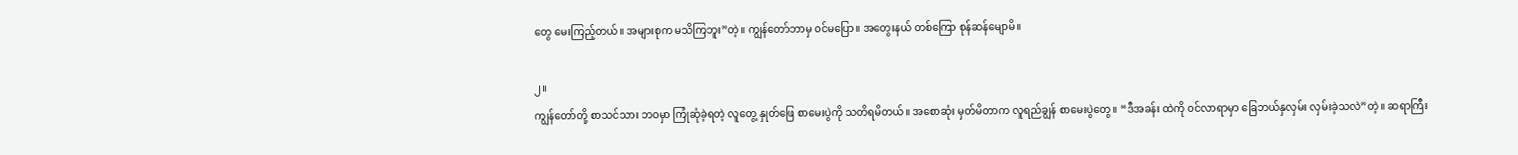တွေ မေးကြည့်တယ်။ အများစုက မသိကြဘူး”တဲ့။ ကျွန်တော်ဘာမှ ၀င်မပြော။ အတွေးနယ် တစ်ကြော စုန်ဆန်မျောမိ။

၂။
ကျွန်တော်တို့ စာသင်သား ဘဝမှာ ကြုံဆုံခဲ့ရတဲ့ လူတွေ့ နှုတ်ဖြေ စာမေးပွဲကို သတိရမိတယ်။ အစောဆုံး မှတ်မိတာက လူရည်ချွန် စာမေးပွဲတွေ။ “ဒီအခန်း ထဲကို ၀င်လာရာမှာ ခြေဘယ်နှလှမ်း လှမ်းခဲ့သလဲ”တဲ့။ ဆရာကြီး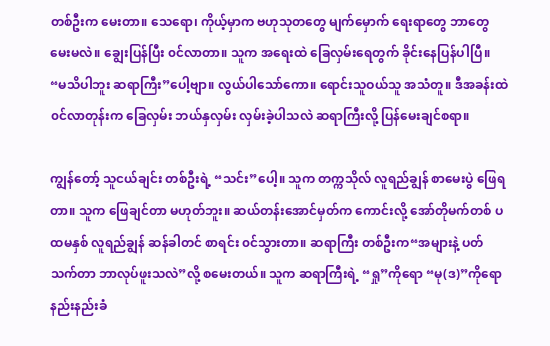တစ်ဦးက မေးတာ။ သေရော၊ ကိုယ့်မှာက ဗဟုသုတတွေ မျက်မှောက် ရေးရာတွေ ဘာတွေ မေးမလဲ။ ချွေးပြန်ပြီး ၀င်လာတာ။ သူက အရေးထဲ ခြေလှမ်းရေတွက် ခိုင်းနေပြန်ပါပြီ။ “မသိပါဘူး ဆရာကြီး”ပေါ့ဗျာ။ လွယ်ပါသော်ကော။ ရောင်းသူဝယ်သူ အသံတူ။ ဒီအခန်းထဲ ၀င်လာတုန်းက ခြေလှမ်း ဘယ်နှလှမ်း လှမ်းခဲ့ပါသလဲ ဆရာကြီးလို့ ပြန်မေးချင်စရာ။

ကျွန်တော့် သူငယ်ချင်း တစ်ဦးရဲ့ “သင်း”ပေါ့။ သူက တက္ကသိုလ် လူရည်ချွန် စာမေးပွဲ ဖြေရတာ။ သူက ဖြေချင်တာ မဟုတ်ဘူး။ ဆယ်တန်းအောင်မှတ်က ကောင်းလို့ အော်တိုမက်တစ် ပထမနှစ် လူရည်ချွန် ဆန်ခါတင် စာရင်း ၀င်သွားတာ။ ဆရာကြီး တစ်ဦးက“အများနဲ့ ပတ်သက်တာ ဘာလုပ်ဖူးသလဲ”လို့ စမေးတယ်။ သူက ဆရာကြီးရဲ့ “ရှု”ကိုရော “မု(ဒ)”ကိုရော နည်းနည်းခံ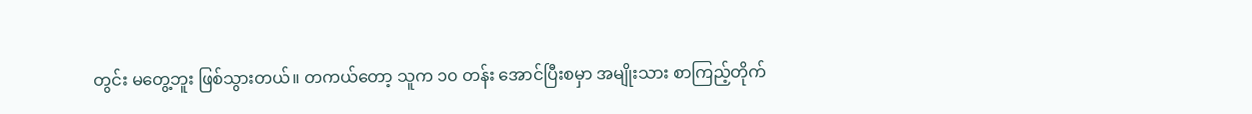တွင်း မတွေ့ဘူး ဖြစ်သွားတယ်။ တကယ်တော့ သူက ၁၀ တန်း အောင်ပြီးစမှာ အမျိုးသား စာကြည့်တိုက်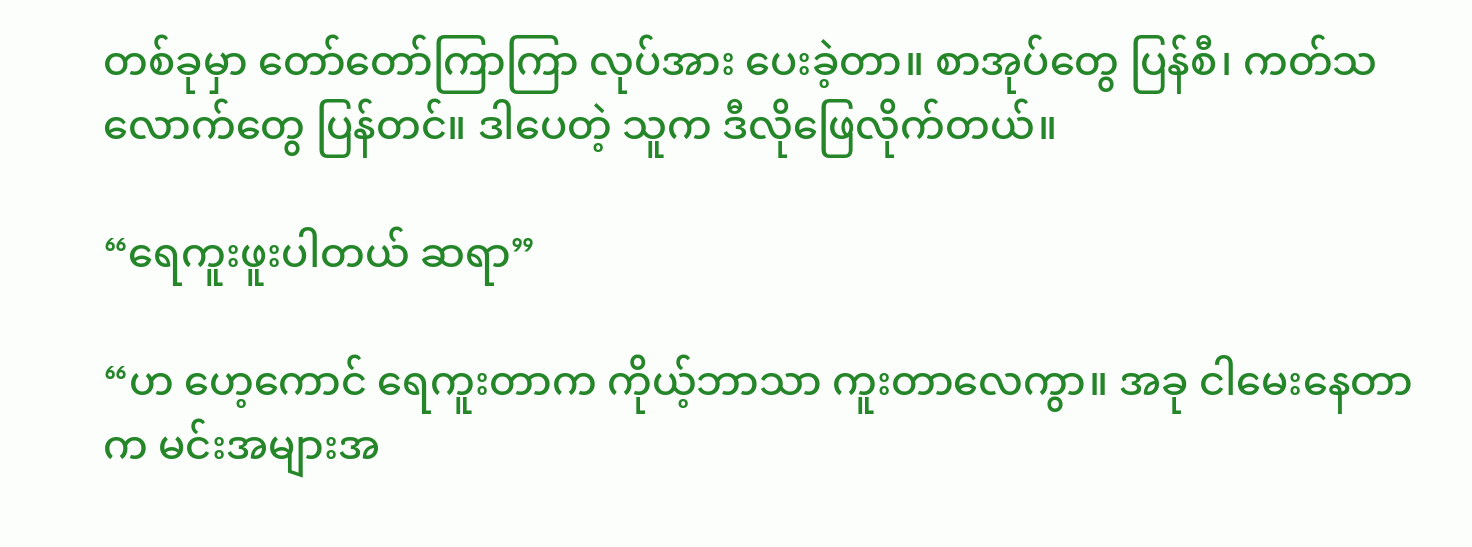တစ်ခုမှာ တော်တော်ကြာကြာ လုပ်အား ပေးခဲ့တာ။ စာအုပ်တွေ ပြန်စီ၊ ကတ်သလောက်တွေ ပြန်တင်။ ဒါပေတဲ့ သူက ဒီလိုဖြေလိုက်တယ်။

“ရေကူးဖူးပါတယ် ဆရာ”

“ဟ ဟေ့ကောင် ရေကူးတာက ကိုယ့်ဘာသာ ကူးတာလေကွာ။ အခု ငါမေးနေတာက မင်းအများအ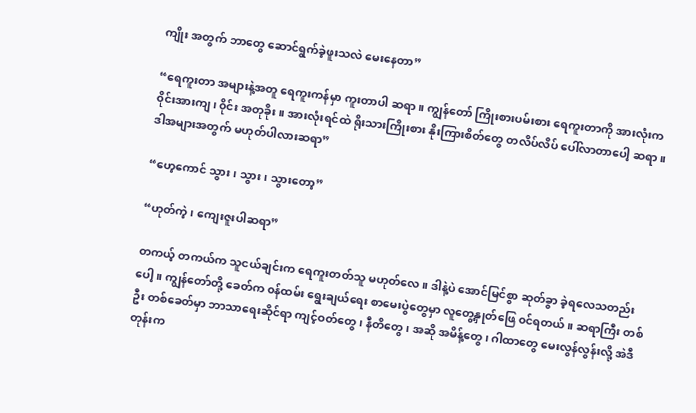ကျိုး အတွက် ဘာတွေ ဆောင်ရွက်ခဲ့ဖူးသလဲ မေးနေတာ”

“ရေကူးတာ အများနဲ့အတူ ရေကူးကန်မှာ ကူးတာပါ ဆရာ။ ကျွန်တော် ကြိုးစားပမ်းစား ရေကူးတာကို အားလုံးက ၀ိုင်းအားကျ၊ ၀ိုင်း အတုခိုး။ အားလုံးရင်ထဲ ရိုးသားကြိုးစား နိုးကြားစိတ်တွေ တလိပ်လိပ် ပေါ်လာတာပေါ့ ဆရာ။ ဒါအများအတွက် မဟုတ်ပါလားဆရာ”

“ဟေ့ကောင် သွား၊ သွား၊ သွားတော့”

“ဟုတ်ကဲ့၊ ကျေးဇူးပါဆရာ”

တကယ့် တကယ်က သူငယ်ချင်းက ရေကူးတတ်သူ မဟုတ်လေ။ ဒါနဲ့ပဲ အောင်မြင်စွာ ဆုတ်ခွာ ခဲ့ရလေသတည်းပေါ့။ ကျွန်တော်တို့ ခေတ်က ၀န်ထမ်း ရွေးချယ်ရေး စာမေးပွဲတွေမှာ လူတွေ့နှုတ်ဖြေ ၀င်ရတယ်။ ဆရာကြီး တစ်ဦး တစ်ခေတ်မှာ ဘာသာရေးဆိုင်ရာ ကျင့်ဝတ်တွေ၊ နီတိတွေ၊ အဆို အမိန့်တွေ၊ ဂါထာတွေ မေးလွန်လွန်းလို့ အဲဒီတုန်းက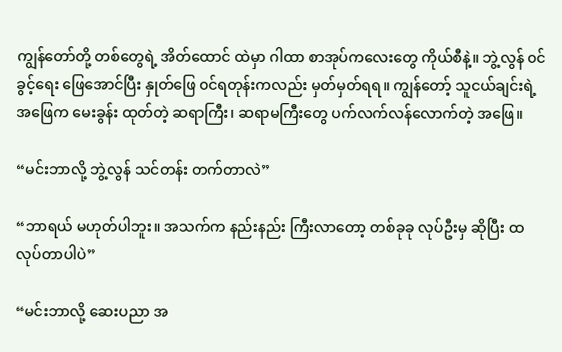ကျွန်တော်တို့ တစ်တွေရဲ့ အိတ်ထောင် ထဲမှာ ဂါထာ စာအုပ်ကလေးတွေ ကိုယ်စီနဲ့။ ဘွဲ့လွန် ၀င်ခွင့်ရေး ဖြေအောင်ပြီး နှုတ်ဖြေ ၀င်ရတုန်းကလည်း မှတ်မှတ်ရရ။ ကျွန်တော့် သူငယ်ချင်းရဲ့အဖြေက မေးခွန်း ထုတ်တဲ့ ဆရာကြီး၊ ဆရာမကြီးတွေ ပက်လက်လန်လောက်တဲ့ အဖြေ။

“မင်းဘာလို့ ဘွဲ့လွန် သင်တန်း တက်တာလဲ”

“ဘာရယ် မဟုတ်ပါဘူး။ အသက်က နည်းနည်း ကြီးလာတော့ တစ်ခုခု လုပ်ဦးမှ ဆိုပြီး ထလုပ်တာပါပဲ”

“မင်းဘာလို့ ဆေးပညာ အ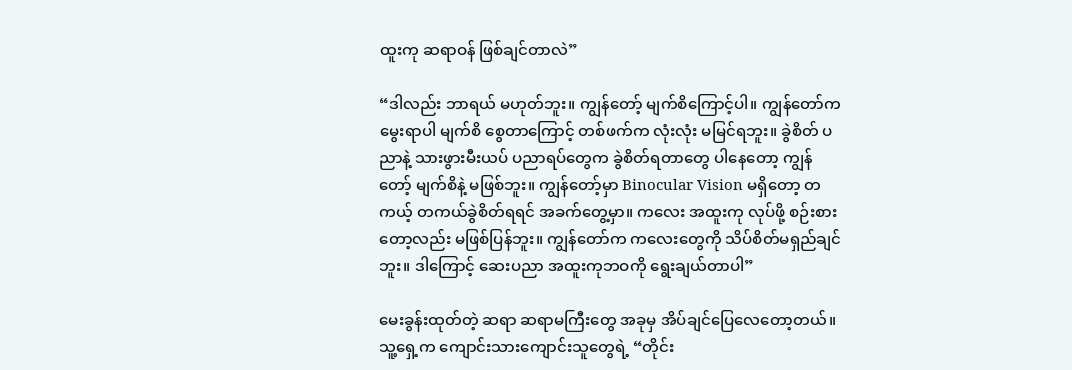ထူးကု ဆရာဝန် ဖြစ်ချင်တာလဲ”

“ဒါလည်း ဘာရယ် မဟုတ်ဘူး။ ကျွန်တော့် မျက်စိကြောင့်ပါ။ ကျွန်တော်က မွေးရာပါ မျက်စိ စွေတာကြောင့် တစ်ဖက်က လုံးလုံး မမြင်ရဘူး။ ခွဲစိတ် ပညာနဲ့ သားဖွားမီးယပ် ပညာရပ်တွေက ခွဲစိတ်ရတာတွေ ပါနေတော့ ကျွန်တော့် မျက်စိနဲ့ မဖြစ်ဘူး။ ကျွန်တော့်မှာ Binocular Vision မရှိတော့ တကယ့် တကယ်ခွဲစိတ်ရရင် အခက်တွေ့မှာ။ ကလေး အထူးကု လုပ်ဖို့ စဉ်းစားတော့လည်း မဖြစ်ပြန်ဘူး။ ကျွန်တော်က ကလေးတွေကို သိပ်စိတ်မရှည်ချင်ဘူး။ ဒါကြောင့် ဆေးပညာ အထူးကုဘဝကို ရွေးချယ်တာပါ”

မေးခွန်းထုတ်တဲ့ ဆရာ ဆရာမကြီးတွေ အခုမှ အိပ်ချင်ပြေလေတော့တယ်။ သူ့ရှေ့က ကျောင်းသားကျောင်းသူတွေရဲ့ “တိုင်း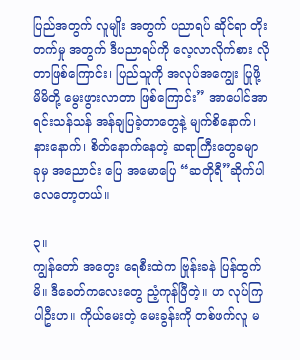ပြည်အတွက် လူမျိုး အတွက် ပညာရပ် ဆိုင်ရာ တိုးတက်မှု အတွက် ဒီပညာရပ်ကို လေ့လာလိုက်စား လိုတာဖြစ်ကြောင်း၊ ပြည်သူကို အလုပ်အကျွေး ပြုဖို့ မိမိတို့ မွေးဖွားလာတာ ဖြစ်ကြောင်း” အာပေါင်အာရင်းသန်သန် အန်ချပြခဲ့တာတွေနဲ့ မျက်စိနောက်၊ နားနောက်၊ စိတ်နောက်နေတဲ့ ဆရာကြီးတွေခမျာ ခုမှ အညောင်း ပြေ အမောပြေ “ဆတိုရီ”ဆိုက်ပါလေတော့တယ်။

၃။
ကျွန်တော် အတွေး ရေစီးထဲက ဗြုန်းခနဲ ပြန်ထွက်မိ။ ဒီခေတ်ကလေးတွေ ညံ့ကုန်ပြီတဲ့။ ဟ လုပ်ကြပါဦးဟ။ ကိုယ်မေးတဲ့ မေးခွန်းကို တစ်ဖက်လူ မ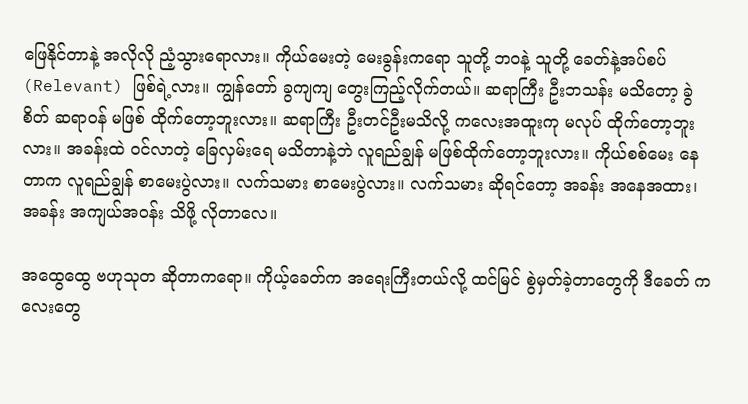ဖြေနိုင်တာနဲ့ အလိုလို ညံ့သွားရောလား။ ကိုယ်မေးတဲ့ မေးခွန်းကရော သူတို့ ဘဝနဲ့ သူတို့ ခေတ်နဲ့အပ်စပ် (Relevant) ဖြစ်ရဲ့လား။ ကျွန်တော် ခွကျကျ တွေးကြည့်လိုက်တယ်။ ဆရာကြီး ဦးဘသန်း မသိတော့ ခွဲစိတ် ဆရာဝန် မဖြစ် ထိုက်တော့ဘူးလား။ ဆရာကြီး ဦးတင်ဦးမသိလို့ ကလေးအထူးကု မလုပ် ထိုက်တော့ဘူးလား။ အခန်းထဲ ၀င်လာတဲ့ ခြေလှမ်းရေ မသိတာနဲ့ဘဲ လူရည်ချွန် မဖြစ်ထိုက်တော့ဘူးလား။ ကိုယ်စစ်မေး နေတာက လူရည်ချွန် စာမေးပွဲလား။ လက်သမား စာမေးပွဲလား။ လက်သမား ဆိုရင်တော့ အခန်း အနေအထား၊ အခန်း အကျယ်အဝန်း သိဖို့ လိုတာလေ။

အထွေထွေ ဗဟုသုတ ဆိုတာကရော။ ကိုယ့်ခေတ်က အရေးကြီးတယ်လို့ ထင်မြင် စွဲမှတ်ခဲ့တာတွေကို ဒီခေတ် ကလေးတွေ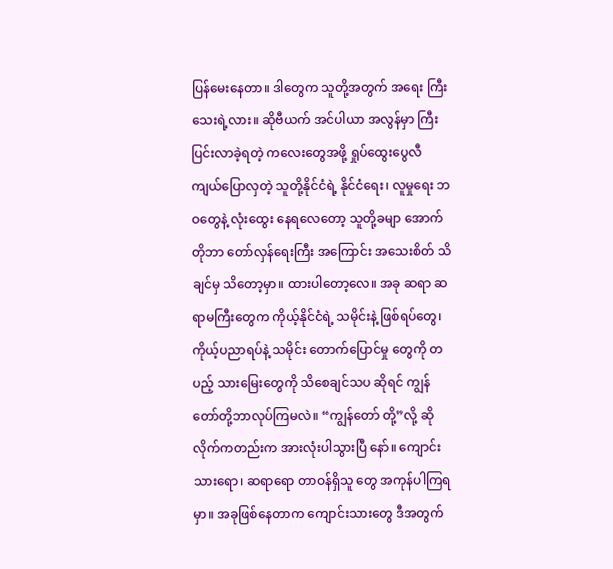ပြန်မေးနေတာ။ ဒါတွေက သူတို့အတွက် အရေး ကြီးသေးရဲ့လား။ ဆိုဗီယက် အင်ပါယာ အလွန်မှာ ကြီးပြင်းလာခဲ့ရတဲ့ ကလေးတွေအဖို့ ရှုပ်ထွေးပွေလီ ကျယ်ပြောလှတဲ့ သူတို့နိုင်ငံရဲ့ နိုင်ငံရေး၊ လူမှုရေး ဘဝတွေနဲ့ လုံးထွေး နေရလေတော့ သူတို့ခမျာ အောက်တိုဘာ တော်လှန်ရေးကြီး အကြောင်း အသေးစိတ် သိချင်မှ သိတော့မှာ။ ထားပါတော့လေ။ အခု ဆရာ ဆရာမကြီးတွေက ကိုယ့်နိုင်ငံရဲ့ သမိုင်းနဲ့ ဖြစ်ရပ်တွေ၊ ကိုယ့်ပညာရပ်နဲ့ သမိုင်း တောက်ပြောင်မှု တွေကို တပည့် သားမြေးတွေကို သိစေချင်သပ ဆိုရင် ကျွန်တော်တို့ဘာလုပ်ကြမလဲ။ “ကျွန်တော် တို့”လို့ ဆိုလိုက်ကတည်းက အားလုံးပါသွားပြီ နော်။ ကျောင်းသားရော၊ ဆရာရော တာဝန်ရှိသူ တွေ အကုန်ပါကြရမှာ။ အခုဖြစ်နေတာက ကျောင်းသားတွေ ဒီအတွက်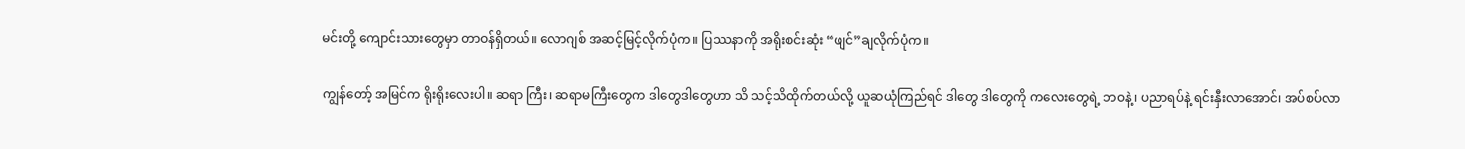မင်းတို့ ကျောင်းသားတွေမှာ တာဝန်ရှိတယ်။ လောဂျစ် အဆင့်မြင့်လိုက်ပုံက။ ပြဿနာကို အရိုးစင်းဆုံး “ဖျင်”ချလိုက်ပုံက။

ကျွန်တော့် အမြင်က ရိုးရိုးလေးပါ။ ဆရာ ကြီး၊ ဆရာမကြီးတွေက ဒါတွေဒါတွေဟာ သိ သင့်သိထိုက်တယ်လို့ ယူဆယုံကြည်ရင် ဒါတွေ ဒါတွေကို ကလေးတွေရဲ့ ဘဝနဲ့၊ ပညာရပ်နဲ့ ရင်းနှီးလာအောင်၊ အပ်စပ်လာ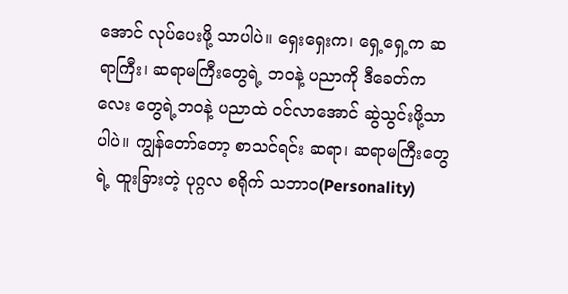အောင် လုပ်ပေးဖို့ သာပါပဲ။ ရှေးရှေးက၊ ရှေ့ရှေ့က ဆရာကြီး၊ ဆရာမကြီးတွေရဲ့ ဘဝနဲ့ ပညာကို ဒီခေတ်ကလေး တွေရဲ့ဘဝနဲ့ ပညာထဲ ၀င်လာအောင် ဆွဲသွင်းဖို့သာ ပါပဲ။ ကျွန်တော်တော့ စာသင်ရင်း ဆရာ၊ ဆရာမကြီးတွေရဲ့ ထူးခြားတဲ့ ပုဂ္ဂလ စရိုက် သဘာဝ(Personality)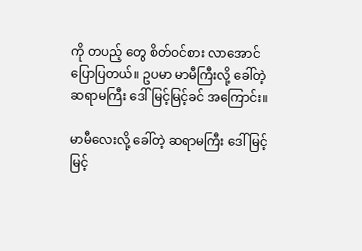ကို တပည့် တွေ စိတ်ဝင်စား လာအောင် ပြောပြတယ်။ ဥပမာ မာမီကြီးလို့ ခေါ်တဲ့ ဆရာမကြီး ဒေါ်မြင့်မြင့်ခင် အကြောင်း။

မာမီလေးလို့ ခေါ်တဲ့ ဆရာမကြီး ဒေါ်မြင့်မြင့်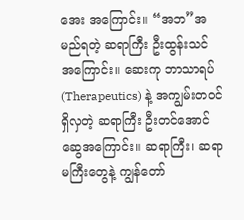အေး အကြောင်း။ “အဘ”အမည်ရတဲ့ ဆရာကြီး ဦးထွန်းသင် အကြောင်း။ ဆေးကု ဘာသာရပ်(Therapeutics) နဲ့ အကျွမ်းတဝင် ရှိလှတဲ့ ဆရာကြီး ဦးတင်အောင်ဆွေအကြောင်း။ ဆရာကြီး၊ ဆရာမကြီးတွေနဲ့ ကျွန်တော်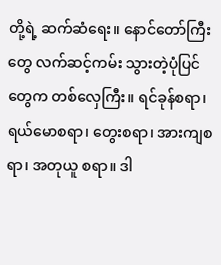တို့ရဲ့ ဆက်ဆံရေး။ နောင်တော်ကြီးတွေ လက်ဆင့်ကမ်း သွားတဲ့ပုံပြင်တွေက တစ်လှေကြီး။ ရင်ခုန်စရာ၊ ရယ်မောစရာ၊ တွေးစရာ၊ အားကျစရာ၊ အတုယူ စရာ။ ဒါ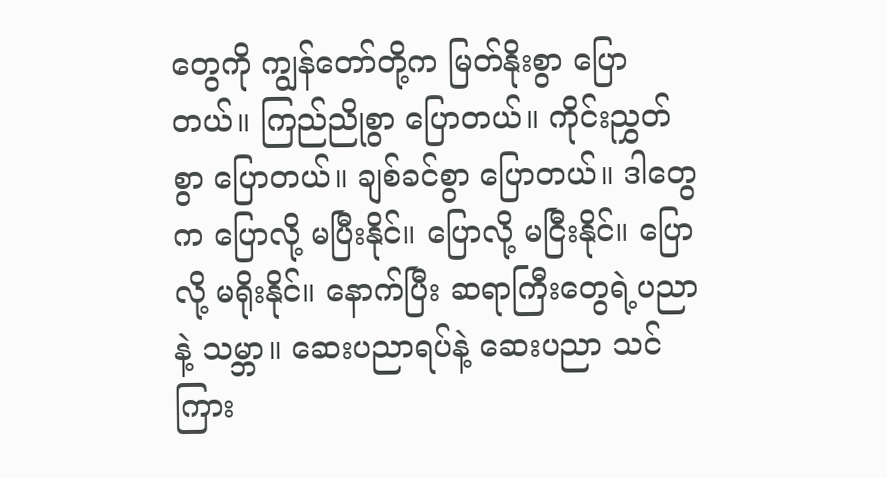တွေကို ကျွန်တော်တို့က မြတ်နိုးစွာ ပြောတယ်။ ကြည်ညိုစွာ ပြောတယ်။ ကိုင်းညွှတ်စွာ ပြောတယ်။ ချစ်ခင်စွာ ပြောတယ်။ ဒါတွေက ပြောလို့ မပြီးနိုင်။ ပြောလို့ မငြီးနိုင်။ ပြောလို့ မရိုးနိုင်။ နောက်ပြီး ဆရာကြီးတွေရဲ့ပညာနဲ့ သမ္ဘာ။ ဆေးပညာရပ်နဲ့ ဆေးပညာ သင်ကြား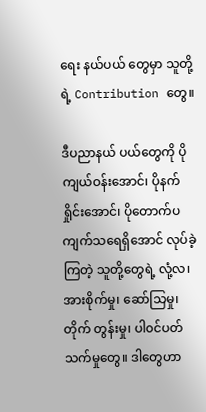ရေး နယ်ပယ် တွေမှာ သူတို့ရဲ့ Contribution တွေ။

ဒီပညာနယ် ပယ်တွေကို ပိုကျယ်ဝန်းအောင်၊ ပိုနက်ရှိုင်းအောင်၊ ပိုတောက်ပကျက်သရေရှိအောင် လုပ်ခဲ့ကြတဲ့ သူတို့တွေရဲ့ လုံ့လ၊ အားစိုက်မှု၊ ဆော်သြမှု၊ တိုက် တွန်းမှု၊ ပါ၀င်ပတ်သက်မှုတွေ။ ဒါတွေဟာ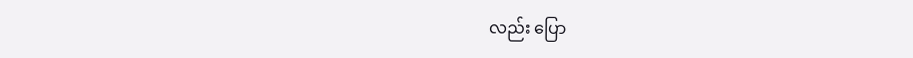လည်း ပြော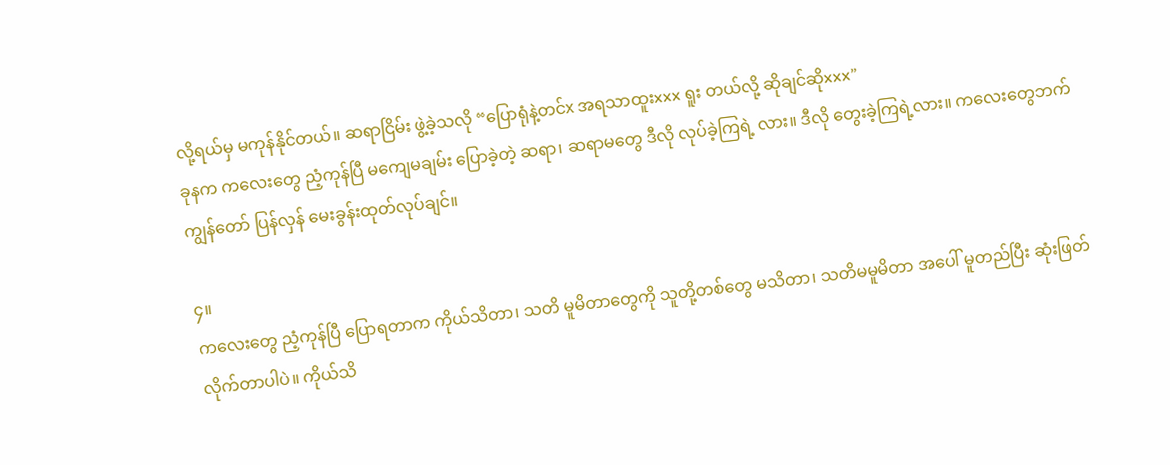လို့ရယ်မှ မကုန်နိုင်တယ်။ ဆရာငြိမ်း ဖွဲ့ခဲ့သလို “ပြောရုံနဲ့တင်x အရသာထူးxxx ရူး တယ်လို့ ဆိုချင်ဆိုxxx”
ခုနက ကလေးတွေ ညံ့ကုန်ပြီ မကျေမချမ်း ပြောခဲ့တဲ့ ဆရာ၊ ဆရာမတွေ ဒီလို လုပ်ခဲ့ကြရဲ့ လား။ ဒီလို တွေးခဲ့ကြရဲ့လား။ ကလေးတွေဘက် ကျွန်တော် ပြန်လှန် မေးခွန်းထုတ်လုပ်ချင်။

၄။
ကလေးတွေ ညံ့ကုန်ပြီ ပြောရတာက ကိုယ်သိတာ၊ သတိ မူမိတာတွေကို သူတို့တစ်တွေ မသိတာ၊ သတိမမူမိတာ အပေါ် မူတည်ပြီး ဆုံးဖြတ် လိုက်တာပါပဲ။ ကိုယ်သိ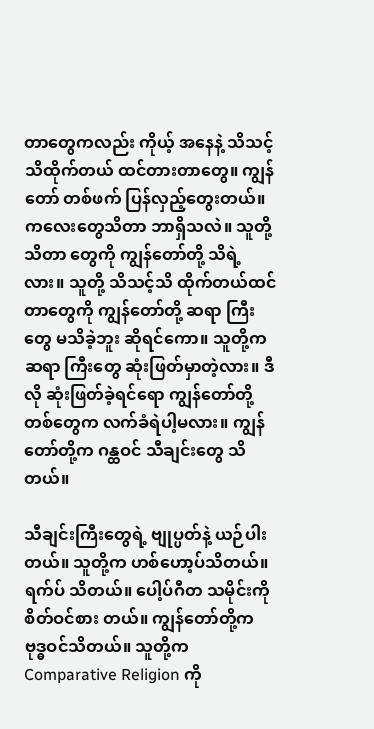တာတွေကလည်း ကိုယ့် အနေနဲ့ သိသင့် သိထိုက်တယ် ထင်တားတာတွေ။ ကျွန်တော် တစ်ဖက် ပြန်လှည့်တွေးတယ်။ ကလေးတွေသိတာ ဘာရှိသလဲ။ သူတို့သိတာ တွေကို ကျွန်တော်တို့ သိရဲ့လား။ သူတို့ သိသင့်သိ ထိုက်တယ်ထင်တာတွေကို ကျွန်တော်တို့ ဆရာ ကြီးတွေ မသိခဲ့ဘူး ဆိုရင်ကော။ သူတို့က ဆရာ ကြီးတွေ ဆုံးဖြတ်မှာတဲ့လား။ ဒီလို ဆုံးဖြတ်ခဲ့ရင်ရော ကျွန်တော်တို့ တစ်တွေက လက်ခံရဲပါ့မလား။ ကျွန်တော်တို့က ဂန္ထဝင် သီချင်းတွေ သိတယ်။

သီချင်းကြီးတွေရဲ့ ဗျုပ္ပတ်နဲ့ ယဉ်ပါးတယ်။ သူတို့က ဟစ်ဟော့ပ်သိတယ်။ ရက်ပ် သိတယ်။ ပေါ့ပ်ဂီတ သမိုင်းကို စိတ်ဝင်စား တယ်။ ကျွန်တော်တို့က ဗုဒ္ဓဝင်သိတယ်။ သူတို့က Comparative Religion ကို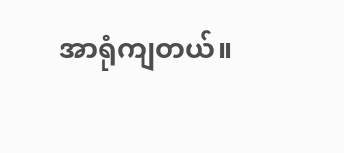အာရုံကျတယ်။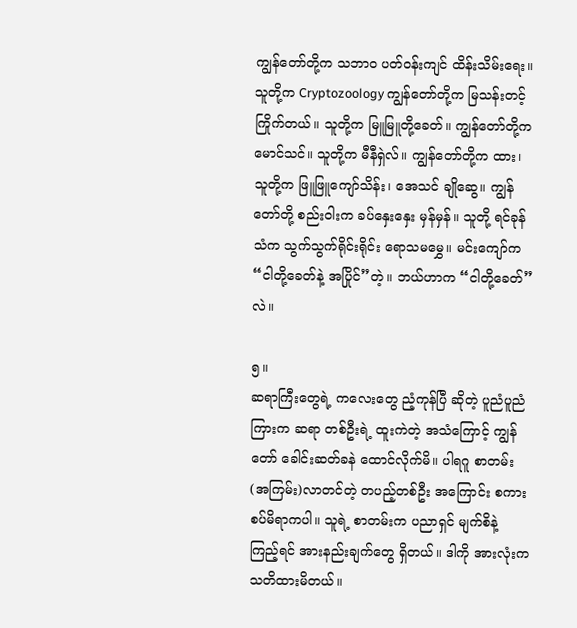ကျွန်တော်တို့က သဘာဝ ပတ်ဝန်းကျင် ထိန်းသိမ်းရေး။ သူတို့က Cryptozoology ကျွန်တော်တို့က မြသန်းတင့် ကြိုက်တယ်။ သူတို့က မြူမြူတို့ခေတ်။ ကျွန်တော်တို့က မောင်သင်။ သူတို့က မီနီရှဲလ်။ ကျွန်တော်တို့က ထား၊ သူတို့က ဖြူဖြူကျော်သိန်း၊ အေသင် ချိုဆွေ။ ကျွန်တော်တို့ စည်းဝါးက ခပ်နှေးနှေး မှန်မှန်။ သူတို့ ရင်ခုန်သံက သွက်သွက်ရိုင်းရိုင်း ရောသမမွှေ။ မင်းကျော်က “ငါတို့ခေတ်နဲ့ အပြိုင်”တဲ့။ ဘယ်ဟာက “ငါတို့ခေတ်”လဲ။

၅။
ဆရာကြီးတွေရဲ့ ကလေးတွေ ညံ့ကုန်ပြီ ဆိုတဲ့ ပူညံပူညံ ကြားက ဆရာ တစ်ဦးရဲ့ ထူးကဲတဲ့ အသံကြောင့် ကျွန်တော် ခေါင်းဆတ်ခနဲ ထောင်လိုက်မိ။ ပါရဂူ စာတမ်း(အကြမ်း)လာတင်တဲ့ တပည့်တစ်ဦး အကြောင်း စကား စပ်မိရာကပါ။ သူရဲ့ စာတမ်းက ပညာရှင် မျက်စိနဲ့ ကြည့်ရင် အားနည်းချက်တွေ ရှိတယ်။ ဒါကို အားလုံးက သတိထားမိတယ်။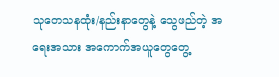သုတေသနထုံး/နည်းနာတွေနဲ့ သွေဖည်တဲ့ အရေးအသား အကောက်အယူတွေတွေ့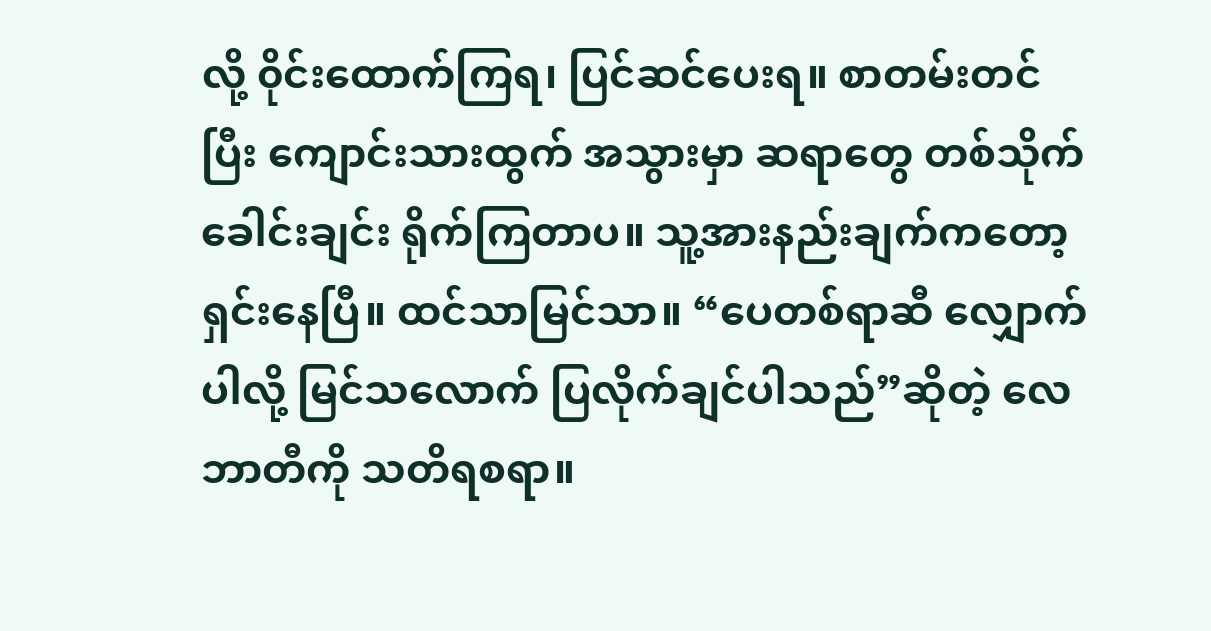လို့ ၀ိုင်းထောက်ကြရ၊ ပြင်ဆင်ပေးရ။ စာတမ်းတင်ပြီး ကျောင်းသားထွက် အသွားမှာ ဆရာတွေ တစ်သိုက် ခေါင်းချင်း ရိုက်ကြတာပ။ သူ့အားနည်းချက်ကတော့ ရှင်းနေပြီ။ ထင်သာမြင်သာ။ “ပေတစ်ရာဆီ လျှောက်ပါလို့ မြင်သလောက် ပြလိုက်ချင်ပါသည်”ဆိုတဲ့ လေဘာတီကို သတိရစရာ။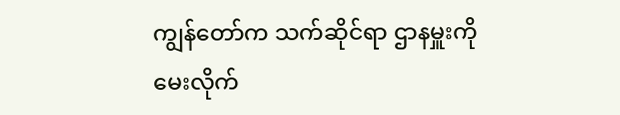ကျွန်တော်က သက်ဆိုင်ရာ ဌာနမှူးကို မေးလိုက်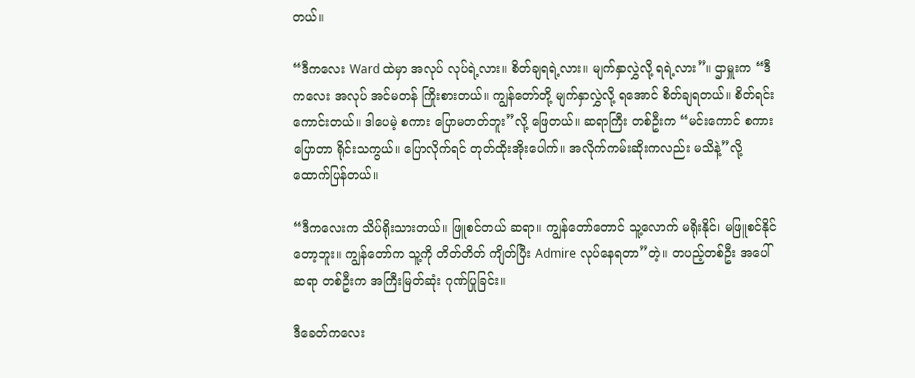တယ်။

“ဒီကလေး Ward ထဲမှာ အလုပ် လုပ်ရဲ့လား။ စိတ်ချရရဲ့လား။ မျက်နှာလွှဲလို့ ရရဲ့လား”။ ဌာမှူးက “ဒီကလေး အလုပ် အင်မတန် ကြိုးစားတယ်။ ကျွန်တော်တို့ မျက်နှာလွှဲလို့ ရအောင် စိတ်ချရတယ်။ စိတ်ရင်းကောင်းတယ်။ ဒါပေမဲ့ စကား ပြောမတတ်ဘူး”လို့ ဖြေတယ်။ ဆရာကြီး တစ်ဦးက “မင်းကောင် စကားပြောတာ ရိုင်းသကွယ်။ ပြောလိုက်ရင် တုတ်ထိုးအိုးပေါက်။ အလိုက်ကမ်းဆိုးကလည်း မသိနဲ့”လို့ ထောက်ပြန်တယ်။

“ဒီကလေးက သိပ်ရိုးသားတယ်။ ဖြူစင်တယ် ဆရာ။ ကျွန်တော်တောင် သူ့လောက် မရိုးနိုင်၊ မဖြူစင်နိုင်တော့ဘူး။ ကျွန်တော်က သူ့ကို တိတ်တိတ် ကျိတ်ပြီး Admire လုပ်နေရတာ”တဲ့။ တပည့်တစ်ဦး အပေါ် ဆရာ တစ်ဦးက အကြီးမြတ်ဆုံး ဂုဏ်ပြုခြင်း။

ဒီခေတ်ကလေး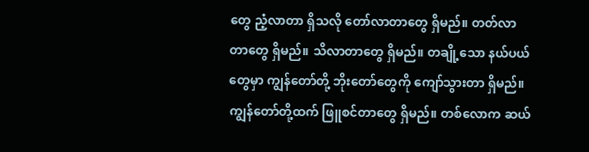တွေ ညံ့လာတာ ရှိသလို တော်လာတာတွေ ရှိမည်။ တတ်လာတာတွေ ရှိမည်။ သိလာတာတွေ ရှိမည်။ တချို့သော နယ်ပယ်တွေမှာ ကျွန်တော်တို့ ဘိုးတော်တွေကို ကျော်သွားတာ ရှိမည်။ ကျွန်တော်တို့ထက် ဖြူစင်တာတွေ ရှိမည်။ တစ်လောက ဆယ်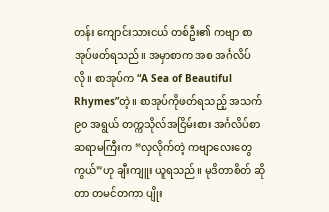တန်း ကျောင်းသားငယ် တစ်ဦး၏ ကဗျာ စာအုပ်ဖတ်ရသည်။ အမှာစာက အစ အင်္ဂလိပ်လို။ စာအုပ်က “A Sea of Beautiful Rhymes”တဲ့။ စာအုပ်ကိုဖတ်ရသည့် အသက် ၉၀ အရွယ် တက္ကသိုလ်အငြိမ်းစား အင်္ဂလိပ်စာ ဆရာမကြီးက “လှလိုက်တဲ့ ကဗျာလေးတွေ ကွယ်”ဟု ချီးကျူး ယူရသည်။ မုဒိတာစိတ် ဆိုတာ တမင်တကာ ပျိုး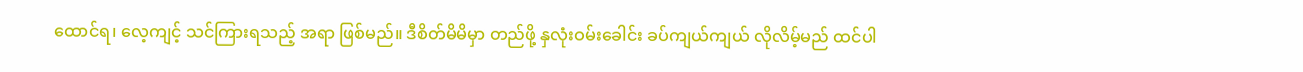ထောင်ရ၊ လေ့ကျင့် သင်ကြားရသည့် အရာ ဖြစ်မည်။ ဒီစိတ်မိမိမှာ တည်ဖို့ နှလုံးဝမ်းခေါင်း ခပ်ကျယ်ကျယ် လိုလိမ့်မည် ထင်ပါ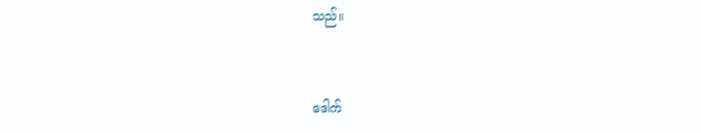သည်။



ဒေါက်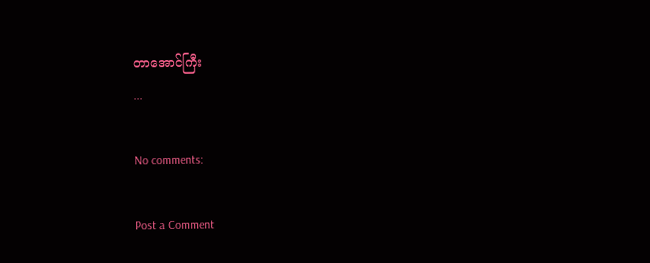တာအောင်ကြီး
...

No comments:

Post a Comment